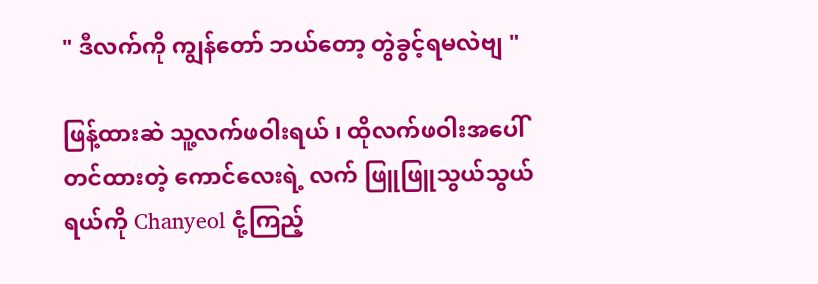" ဒီလက်ကို ကျွန်တော် ဘယ်တော့ တွဲခွင့်ရမလဲဗျ "

ဖြန့်ထားဆဲ သူ့လက်ဖဝါးရယ် ၊ ထိုလက်ဖဝါးအပေါ် တင်ထားတဲ့ ကောင်လေးရဲ့ လက် ဖြူဖြူသွယ်သွယ်ရယ်ကို Chanyeol ငုံ့ကြည့်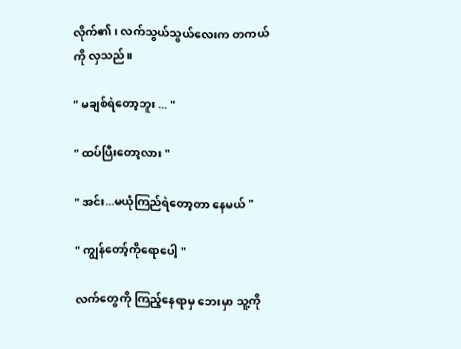လိုက်၏၊ လက်သွယ်သွယ်လေးက တကယ်ကို လှသည်။

" မချစ်ရဲတော့ဘူး ... "

" ထပ်ပြီးတော့လား "

" အင်း...မယုံကြည်ရဲတော့တာ နေမယ် "

" ကျွန်တော့်ကိုရောပေါ့ "

လက်တွေကို ကြည့်နေရာမှ ဘေးမှာ သူ့ကို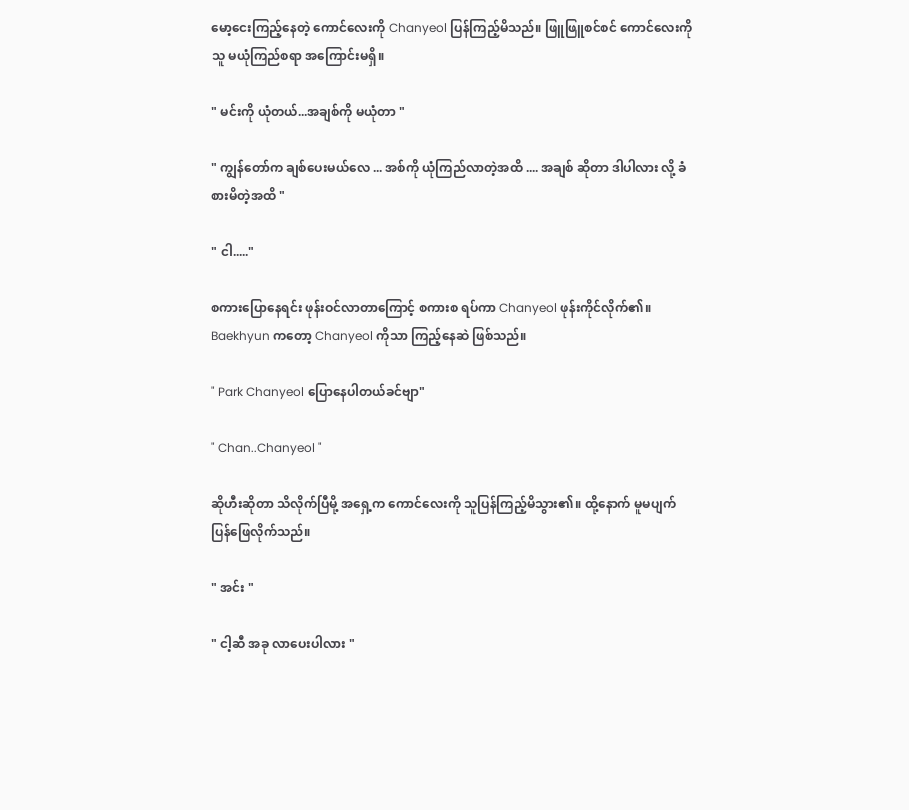မော့ငေးကြည့်နေတဲ့ ကောင်လေးကို Chanyeol ပြန်ကြည့်မိသည်။ ဖြူဖြူစင်စင် ကောင်လေးကို သူ မယုံကြည်စရာ အကြောင်းမရှိ။

" မင်းကို ယုံတယ်...အချစ်ကို မယုံတာ "

" ကျွန်တော်က ချစ်ပေးမယ်လေ ... အစ်ကို ယုံကြည်လာတဲ့အထိ .... အချစ် ဆိုတာ ဒါပါလား လို့ ခံစားမိတဲ့အထိ "

" ငါ....."

စကားပြောနေရင်း ဖုန်းဝင်လာတာကြောင့် စကားစ ရပ်ကာ Chanyeol ဖုန်းကိုင်လိုက်၏။
Baekhyun ကတော့ Chanyeol ကိုသာ ကြည့်နေဆဲ ဖြစ်သည်။

" Park Chanyeol ပြောနေပါတယ်ခင်ဗျာ"

" Chan..Chanyeol "

ဆိုဟီးဆိုတာ သိလိုက်ပြီမို့ အရှေ့က ကောင်လေးကို သူပြန်ကြည့်မိသွား၏။ ထို့နောက် မူမပျက် ပြန်ဖြေလိုက်သည်။

" အင်း "

" ငါ့ဆီ အခု လာပေးပါလား "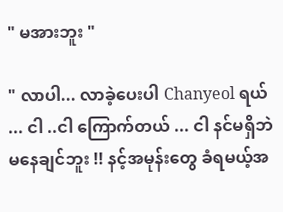" မအားဘူး "

" လာပါ... လာခဲ့ပေးပါ Chanyeol ရယ် ... ငါ ..ငါ ကြောက်တယ် ... ငါ နင်မရှိဘဲ မနေချင်ဘူး !! နင့်အမုန်းတွေ ခံရမယ့်အ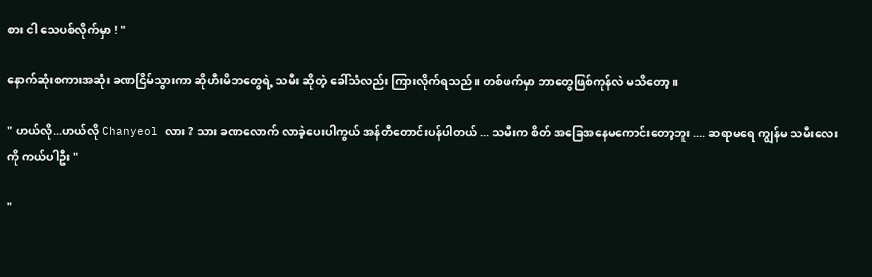စား ငါ သေပစ်လိုက်မှာ ! "

နောက်ဆုံးစကားအဆုံး ခဏငြိမ်သွားကာ ဆိုဟီးမိဘတွေရဲ့ သမီး ဆိုတဲ့ ခေါ်သံလည်း ကြားလိုက်ရသည်။ တစ်ဖက်မှာ ဘာတွေဖြစ်ကုန်လဲ မသိတော့။

" ဟယ်လို...ဟယ်လို Chanyeol လား ? သား ခဏလောက် လာခဲ့ပေးပါကွယ် အန်တီတောင်းပန်ပါတယ် ... သမီးက စိတ် အခြေအနေမကောင်းတော့ဘူး .... ဆရာမရေ ကျွန်မ သမီးလေးကို ကယ်ပါဦး "

"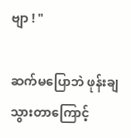ဗျာ ! "

ဆက်မပြောဘဲ ဖုန်းချသွားတာကြောင့်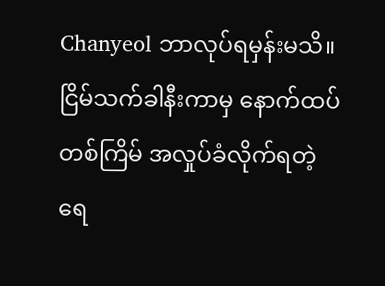Chanyeol ဘာလုပ်ရမှန်းမသိ။  ငြိမ်သက်ခါနီးကာမှ နောက်ထပ်တစ်ကြိမ် အလှုပ်ခံလိုက်ရတဲ့ ရေ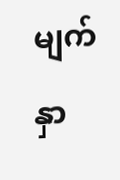မျက်နှာ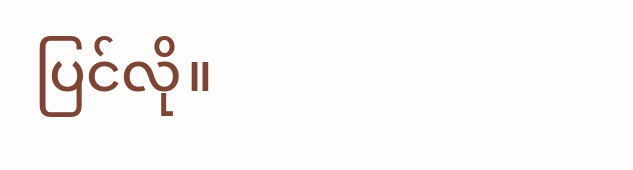ပြင်လို။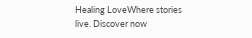Healing LoveWhere stories live. Discover now